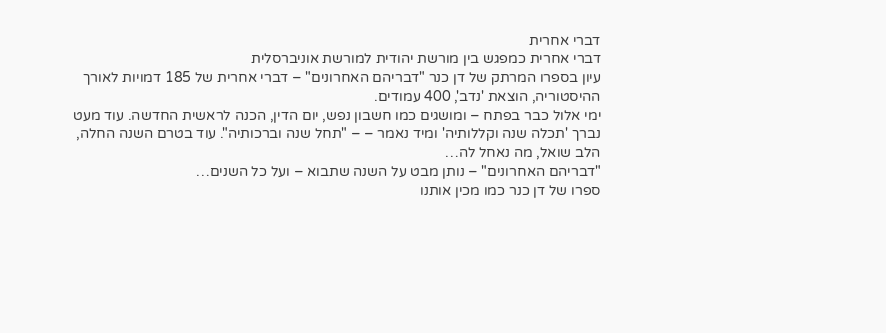דברי אחרית
דברי אחרית כמפגש בין מורשת יהודית למורשת אוניברסלית
עיון בספרו המרתק של דן כנר "דבריהם האחרונים" – דברי אחרית של 185 דמויות לאורך ההיסטוריה, הוצאת 'נדב', 400 עמודים.
ימי אלול כבר בפתח – ומושגים כמו חשבון נפש, יום הדין, הכנה לראשית החדשה. עוד מעט נברך 'תכלה שנה וקללותיה' ומיד נאמר – – "תחל שנה וברכותיה". עוד בטרם השנה החלה, הלב שואל, מה נאחל לה…
"דבריהם האחרונים" – נותן מבט על השנה שתבוא – ועל כל השנים…
ספרו של דן כנר כמו מכין אותנו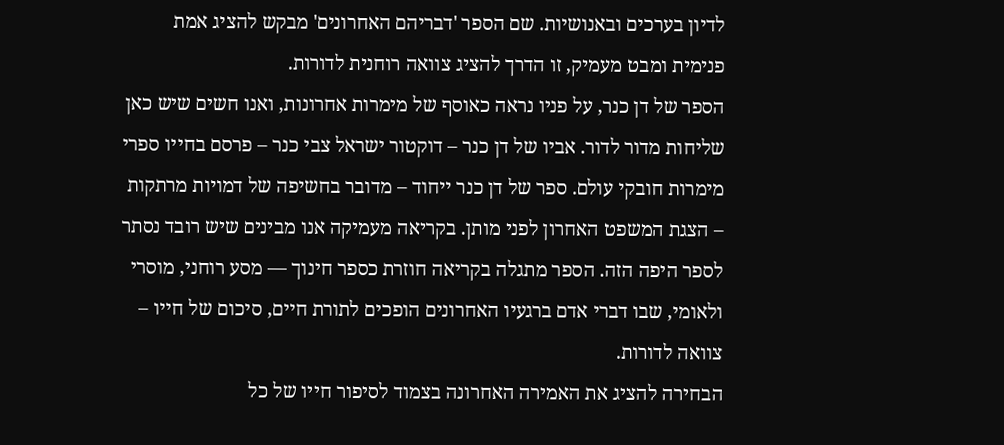לדיון בערכים ובאנושיות. שם הספר 'דבריהם האחרונים' מבקש להציג אמת פנימית ומבט מעמיק, זו הדרך להציג צוואה רוחנית לדורות.
הספר של דן כנר, על פניו נראה כאוסף של מימרות אחרונות, ואנו חשים שיש כאן שליחות מדור לדור. אביו של דן כנר – דוקטור ישראל צבי כנר – פרסם בחייו ספרי מימרות חובקי עולם. ספר של דן כנר ייחוד – מדובר בחשיפה של דמויות מרתקות – הצגת המשפט האחרון לפני מותן. בקריאה מעמיקה אנו מבינים שיש רובד נסתר לספר היפה הזה. הספר מתגלה בקריאה חוזרת כספר חינוך — מסע רוחני, מוסרי ולאומי, שבו דברי אדם ברגעיו האחרונים הופכים לתורת חיים, סיכום של חייו – צוואה לדורות.
הבחירה להציג את האמירה האחרונה בצמוד לסיפור חייו של כל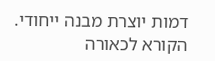דמות יוצרת מבנה ייחודי.
הקורא לכאורה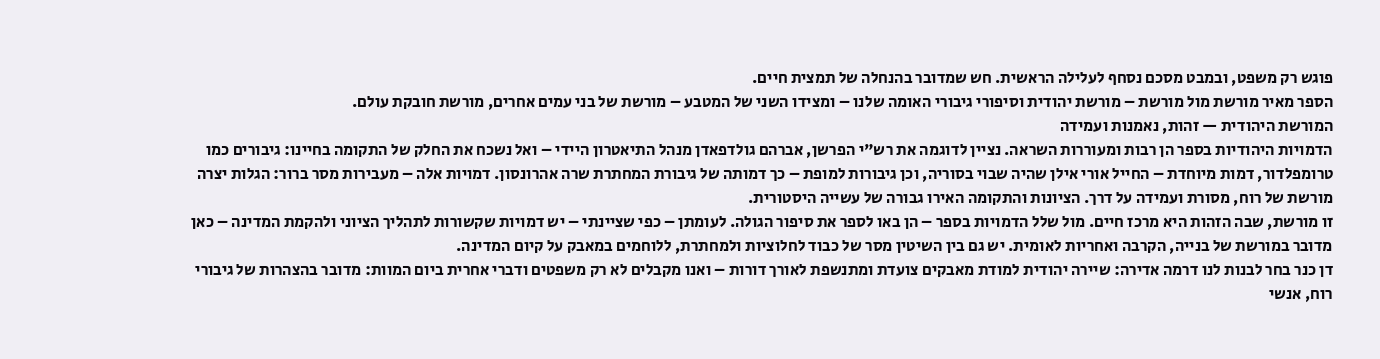פוגש רק משפט, ובמבט מסכם נסחף לעלילה הראשית. חש שמדובר בהנחלה של תמצית חיים.
הספר מאיר מורשת מול מורשת – מורשת יהודית וסיפורי גיבורי האומה שלנו – ומצידו השני של המטבע – מורשת של בני עמים אחרים, מורשת חובקת עולם.
המורשת היהודית — זהות, נאמנות ועמידה
הדמויות היהודיות בספר הן רבות ומעוררות השראה. נציין לדוגמה את רש"י הפרשן, אברהם גולדפאדן מנהל התיאטרון היידי – ואל נשכח את החלק של התקומה בחיינו: גיבורים כמו טרומפלדור, דמות מיוחדת – החייל אורי אילן שהיה שבוי בסוריה, וכן גיבורות למופת – כך דמותה של גיבורת המחתרת שרה אהרונסון. דמויות אלה – מעבירות מסר ברור: הגלות יצרה מורשת של רוח, מסורת ועמידה על דרך. הציונות והתקומה האירו גבורה של עשייה היסטורית.
זו מורשת, שבה הזהות היא מרכז חיים. מול שלל הדמויות בספר – הן באו לספר את סיפור הגולה. לעומתן – כפי שציינתי – יש דמויות שקשורות לתהליך הציוני ולהקמת המדינה – כאן מדובר במורשת של בנייה, הקרבה ואחריות לאומית. יש גם בין השיטין מסר של כבוד לחלוציות ולמחתרת, ללוחמים במאבק על קיום המדינה.
דן כנר בחר לבנות לנו דרמה אדירה: שיירה יהודית למודת מאבקים צועדת ומתנשפת לאורך דורות – ואנו מקבלים לא רק משפטים ודברי אחרית ביום המוות: מדובר בהצהרות של גיבורי רוח, אנשי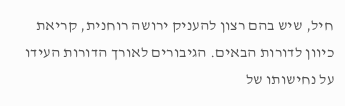חיל, שיש בהם רצון להעניק ירושה רוחנית, קריאת כיוון לדורות הבאים. הגיבורים לאורך הדורות העידו על נחישותו של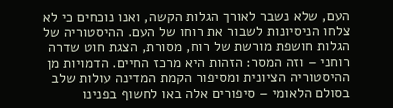העם, שלא נשבר לאורך הגלות הקשה, ואנו נוכחים כי לא צלחו הניסיונות לשבור את רוחו של העם. ההיסטוריה של הגלות חושפת מורשת של רוח, מסורת, הצגת חוט שדרה רוחני – וזה המסר: הזהות היא מרכז החיים. הדמויות מן ההיסטוריה הציונית ומסיפור הקמת המדינה עולות שלב בסולם הלאומי – סיפורים אלה באו לחשוף בפנינו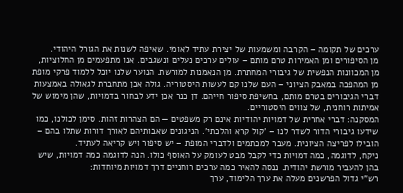ערכים של תקומה – הקרבה ומשמעות של יצירת עתיד לאומי. שאיפה לשנות את הגורל היהודי.
מן הסיפורים ומן האמירות טרם מותם – עולים ערכים נעלים ונשגבים. אנו מתפעמים מן החלוציות, מן המכוונות הנפשית של גיבורי המחתרת. מן הנאמנות למורשת. הנוער שלנו יוכל ללמוד פרקי מופת מן המהפכה במאבק הציוני – העם שלנו קם לעשות היסטוריה. גולה אכן מתחברת לגאולה באמצעות דברי הגיבורים בטרם מותם, בחשיפת סיפור חייהם. דן כנר אכן ידע לבחור בדמויות, שהן מימוש של אמיתות רוחנית, של צווים היסטוריים.
המסקנה: דברי אחרית של דמויות יהודיות אינם רק משפטים — הם הצהרות זהות. סימן לכולנו, כמו שידעו גיבורי הדור לשדר לנו – 'קול קרא והלכתי'. הניגונים שאבותיהם לאורך דורות שתלו בהם – הובילו לפריצה הציונית. מעבר למכתמים ולדברי המופת – יש סיפור ויש קריאה לעתיד.
ניקח, לדוגמה, כמה דמויות כדי לקבל מבט לעומק על האוסף כולו. הנה לדוגמה כמה דמויות, שיש בהן להעביר מורשת יהודית. ננסה להאיר כמה ערכים רוחניים דרך דמויות מיוחדות:
רש"י גדול הפרשנים מעלה את ערך הלימוד, ערך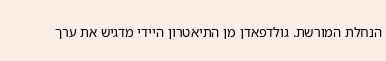הנחלת המורשת. גולדפאדן מן התיאטרון היידי מדגיש את ערך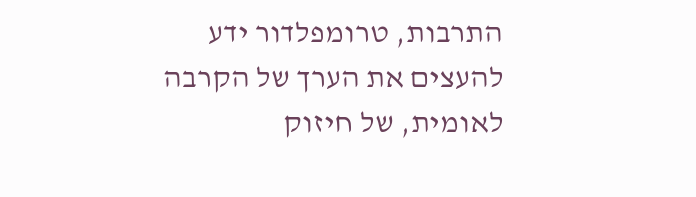התרבות, טרומפלדור ידע להעצים את הערך של הקרבה לאומית, של חיזוק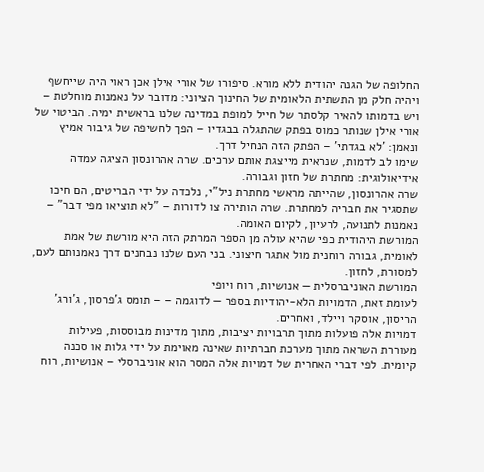החלופה של הגנה יהודית ללא מורא. סיפורו של אורי אילן אכן ראוי היה שייחשף ויהיה חלק מן התשתית הלאומית של החינוך הציוני: מדובר על נאמנות מוחלטת – ויש בדמותו להאיר קלסתר של חייל למופת במדינה שלנו בראשית ימיה. הביטוי של אורי אילן שנותר כמוס בפתק שהתגלה בבגדיו – הפך לחשיפה של גיבור אמיץ ונאמן: 'לא בגדתי' – הפתק הזה הנחיל דרך.
שימו לב לדמות, שנראית מייצגת אותם ערכים. שרה אהרונסון הציגה עמדה אידיאולוגית: מחתרת של חזון וגבורה.
שרה אהרונסון, שהייתה מראשי מחתרת ניל"י, נלכדה על ידי הבריטים, הם חיכו שתסגיר את חבריה למחתרת. שרה הותירה צו לדורות – "לא תוציאו מפי דבר" – נאמנות לתנועה, לרעיון, לקיום האומה.
המורשת היהודית כפי שהיא עולה מן הספר המרתק הזה היא מורשת של אמת לאומית, גבורה רוחנית מול אתגר חיצוני. בני העם שלנו נבחנים דרך נאמנותם לעם, למסורת, לחזון.
המורשת האוניברסלית — אנושיות, רוח ויופי
לעומת זאת, הדמויות הלא‑יהודיות בספר — לדוגמה – – תומס ג’פרסון, ג’ורג’ הריסון, אוסקר ויילד, ואחרים.
דמויות אלה פועלות מתוך תרבויות יציבות, מתוך מדינות מבוססות, פעילות מעוררת השראה מתוך מערכת חברתיות שאינה מאוימת על ידי גלות או סכנה קיומית. לפי דברי האחרית של דמויות אלה המסר הוא אוניברסלי – אנושיות, רוח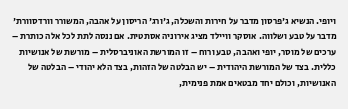ויופי. הנשיא ג'פרסון מדבר על חירות והשכלה, ג'ורג' הריסון על אהבה, המשורר וורדסוורת' מדבר על טבע ושלווה. אוסקר וויילד מציג אירוניה אסתטית. אם ננסה לתת לכל אלה כותרת – ערכים של מוסר, יופי ואהבה, טבע ורוח – זו המורשת האוניברסלית – מורשת של אנושיות כללית. בצד של המורשת היהודית – יש הבלטה של הזהות, בצד הלא יהודי – הבלטה של האנושיות, וכולם יחד מבטאים אמת פנימית,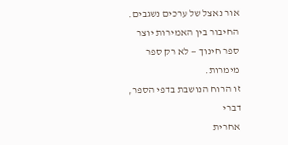אור נאצל של ערכים נשגבים.
החיבור בין האמירות יוצר ספר חינוך — לא רק ספר מימרות.
זו הרוח הנושבת בדפי הספר, דברי
אחרית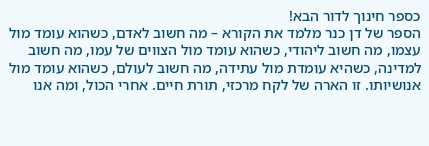כספר חינוך לדור הבא!
הספר של דן כנר מלמד את הקורא – מה חשוב לאדם, כשהוא עומד מול עצמו, מה חשוב ליהודי, כשהוא עומד מול הצווים של עמו, מה חשוב למדינה, כשהיא עומדת מול עתידה, מה חשוב לעולם, כשהוא עומד מול אנושיותו. זו הארה של לקח מרכזי, תורת חיים. אחרי הכול, ומה אנו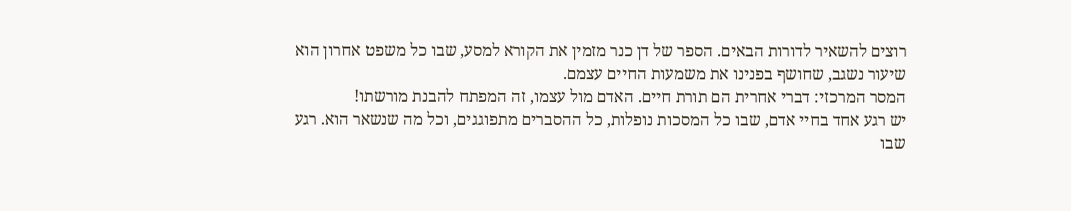רוצים להשאיר לדורות הבאים. הספר של דן כנר מזמין את הקורא למסע, שבו כל משפט אחרון הוא שיעור נשגב, שחושף בפנינו את משמעות החיים עצמם.
המסר המרכזי: דברי אחרית הם תורת חיים. האדם מול עצמו, זה המפתח להבנת מורשתו!
יש רגע אחד בחיי אדם, שבו כל המסכות נופלות, כל ההסברים מתפוגגים, וכל מה שנשאר הוא. רגע שבו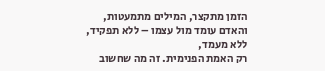הזמן מתקצר, המילים מתמעטות, והאדם עומד מול עצמו – ללא תפקיד, ללא מעמד,
רק האמת הפנימית. זה מה שחשוב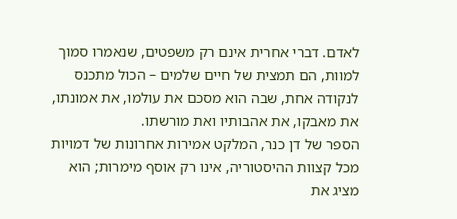לאדם. דברי אחרית אינם רק משפטים, שנאמרו סמוך למוות, הם תמצית של חיים שלמים – הכול מתכנס לנקודה אחת, שבה הוא מסכם את עולמו, את אמונתו, את מאבקו, את אהבותיו ואת מורשתו.
הספר של דן כנר, המלקט אמירות אחרונות של דמויות מכל קצוות ההיסטוריה, אינו רק אוסף מימרות; הוא מציג את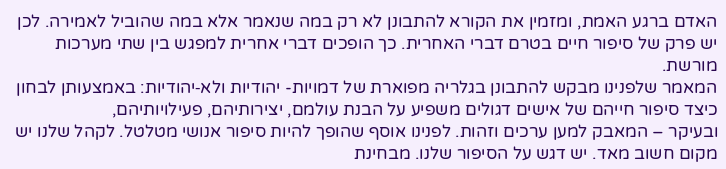האדם ברגע האמת, ומזמין את הקורא להתבונן לא רק במה שנאמר אלא במה שהוביל לאמירה. לכן יש פרק של סיפור חיים בטרם דברי האחרית. כך הופכים דברי אחרית למפגש בין שתי מערכות מורשת.
המאמר שלפנינו מבקש להתבונן בגלריה מפוארת של דמויות- יהודיות ולא‑יהודיות: באמצעותן לבחון כיצד סיפור חייהם של אישים דגולים משפיע על הבנת עולמם, יצירותיהם, פעילויותיהם,
ובעיקר – המאבק למען ערכים וזהות. לפנינו אוסף שהופך להיות סיפור אנושי מטלטל. לקהל שלנו יש מקום חשוב מאד. יש דגש על הסיפור שלנו. מבחינת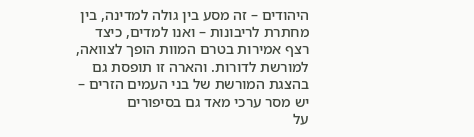היהודים – זה מסע בין גולה למדינה, בין מחתרת לריבונות – ואנו למדים, כיצד רצף אמירות בטרם המוות הופך לצוואה, למורשת לדורות. והארה זו תופסת גם בהצגת המורשת של בני העמים הזרים – יש מסר ערכי מאד גם בסיפורים
על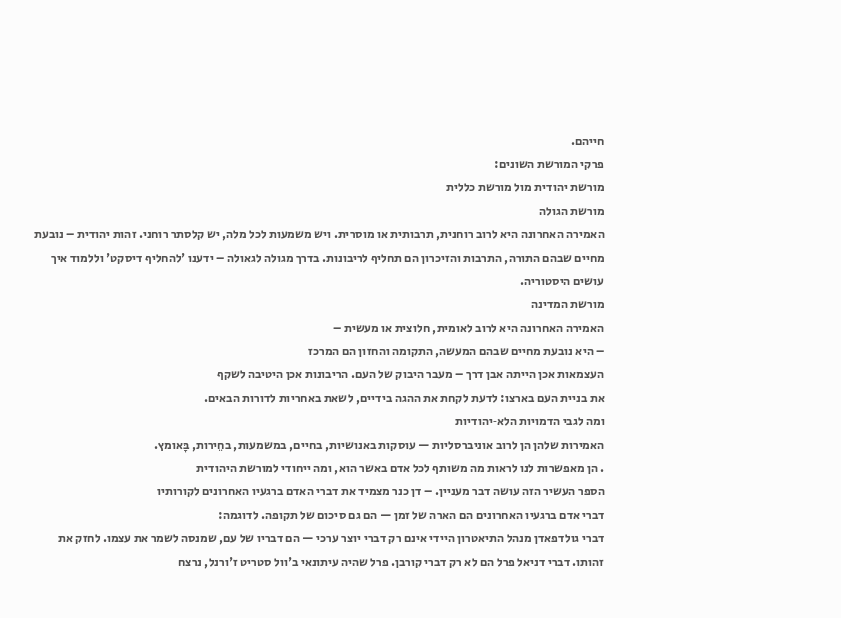חייהם.
פרקי המורשת השונים:
מורשת יהודית מול מורשת כללית
מורשת הגולה
האמירה האחרונה היא לרוב רוחנית, תרבותית או מוסרית. ויש משמעות לכל מלה, יש קלסתר רוחני. זהות יהודית – נובעת מחיים שבהם התורה, התרבות והזיכרון הם תחליף לריבונות. בדרך מגולה לגאולה – ידענו 'להחליף דיסקט' וללמוד איך עושים היסטוריה.
מורשת המדינה
האמירה האחרונה היא לרוב לאומית, חלוצית או מעשית –
– היא נובעת מחיים שבהם המעשה, התקומה והחזון הם המרכז
העצמאות אכן הייתה אבן דרך – מעבר היבוק של העם. הריבונות אכן היטיבה לשקף
את בניית העם בארצו: לדעת לקחת את ההגה בידיים, לשאת באחריות לדורות הבאים.
ומה לגבי הדמויות הלא‑יהודיות
האמירות שלהן הן לרוב אוניברסליות — עוסקות באנושיות, בחיים, במשמעות, בחֵירות, בָּאומץ.
. הן מאפשרות לנו לראות מה משותף לכל אדם באשר הוא, ומה ייחודי למורשת היהודית
הספר העשיר הזה עושה דבר מעניין. – דן כנר מצמיד את דברי האדם ברגעיו האחרונים לקורותיו
דברי אדם ברגעיו האחרונים הם הארה של זמן — הם גם סיכום של תקופה. לדוגמה:
דברי גולדפאדן מנהל התיאטרון היידי אינם רק דברי יוצר ערכי — הם דבריו של עם, שמנסה לשמר את עצמו. לחזק את זהותו. דברי דניאל פרל הם לא רק דברי קורבן. פרל שהיה עיתונאי ב'וול סטריט ז'ורנל, נרצח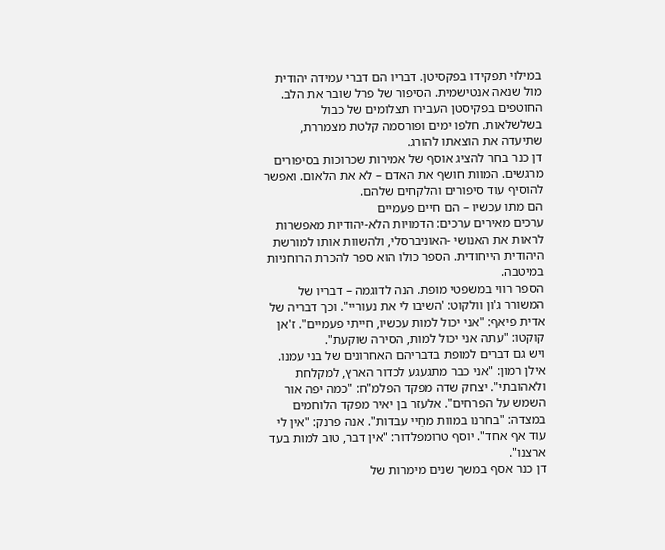במילוי תפקידו בפקסיטן. דבריו הם דברי עמידה יהודית מול שנאה אנטישמית. הסיפור של פרל שובר את הלב. החוטפים בפקיסטן העבירו תצלומים של כבול בשלשלאות. חלפו ימים ופורסמה קלטת מצמררת, שתיעדה את הוצאתו להורג.
דן כנר בחר להציג אוסף של אמירות שכרוכות בסיפורים מרגשים. המוות חושף את האדם – לא את הלאום. ואפשר להוסיף עוד סיפורים והלקחים שלהם.
הם מתו עכשיו – הם חיים פעמיים
ערכים מאירים ערכים: הדמויות הלא‑יהודיות מאפשרות לראות את האנושי -האוניברסלי, ולהשוות אותו למורשת היהודית הייחודית. הספר כולו הוא ספר להכרת הרוחניות במיטבה.
הספר רווי במשפטי מופת. הנה לדוגמה – דבריו של המשורר ג'ון וולקוט: 'השיבו לי את נעוריי". וכך דבריה של אדית פיאף: "אני יכול למות עכשיו, חייתי פעמיים". ז'אן קוקטו: "עתה אני יכול למות, הסירה שוקעת".
ויש גם דברים למופת בדבריהם האחרונים של בני עמנו. אילן רמון: "אני כבר מתגעגע לכדור הארץ, למקלחת ולאהובתי". יצחק שדה מפקד הפלמ"ח: "כמה יפה אור השמש על הפרחים". אלעזר בן יאיר מפקד הלוחמים במצדה: "בחרנו במוות מחַיי עבדות". אנה פרנק: "אין לי עוד אף אחד". יוסף טרומפלדור: "אין דבר, טוב למות בעד ארצנו".
דן כנר אסף במשך שנים מימרות של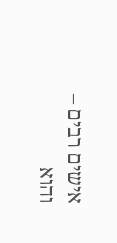אישים רבים – והוא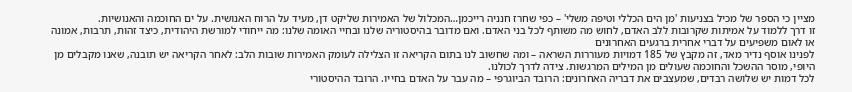מציין כי הספר של מכיל בצניעות 'מן הים הכללי וטיפה משלי' – כפי שחרז חנניה רייכמן…המכלול של האמירות שליקט דן, מעיד על הרוח האנושית. על ים החוכמה והאנושיות.
זו דרך ללמוד על אמיתות שקרובות ללב האדם, לחוש מה משותף לכל בני האדם. ואם מדובר בהיסטוריה שלנו ובחיי האומה שלנו: מה ייחודי למורשת היהודית, כיצד זהות, תרבות, אמונה או לאום משפיעים על דברי אחרית ברגעים האחרונים
לפנינו אוסף נדיר מאד, זה מקבץ של 185 דמויות מעוררות השראה – ומה שחשוב לנו בתום הקריאה זו הצלילה לעומק האמירות שובות הלב: לאחר הקריאה יש תובנה, שאנו מקבלים מן היופי, מוסר ההשכל והחוכמה שעולים מן המילים המרגשות. צידה לדרך לכולנו.
לכל דמות יש שלושה רבדים, שמעצבים את דבריה האחרונים: הרובד הביוגרפי – מה עבר על האדם בחייו. הרובד ההיסטורי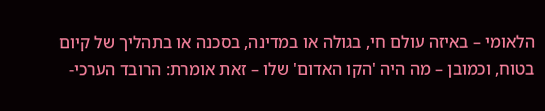הלאומי – באיזה עולם חי, בגולה או במדינה, בסכנה או בתהליך של קיום בטוח, וכמובן – מה היה 'הקו האדום' שלו – זאת אומרת: הרובד הערכי-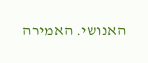האנושי. האמירה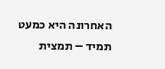האחרונה היא כמעט תמיד – תמצית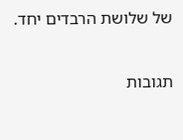של שלושת הרבדים יחד.

תגובות